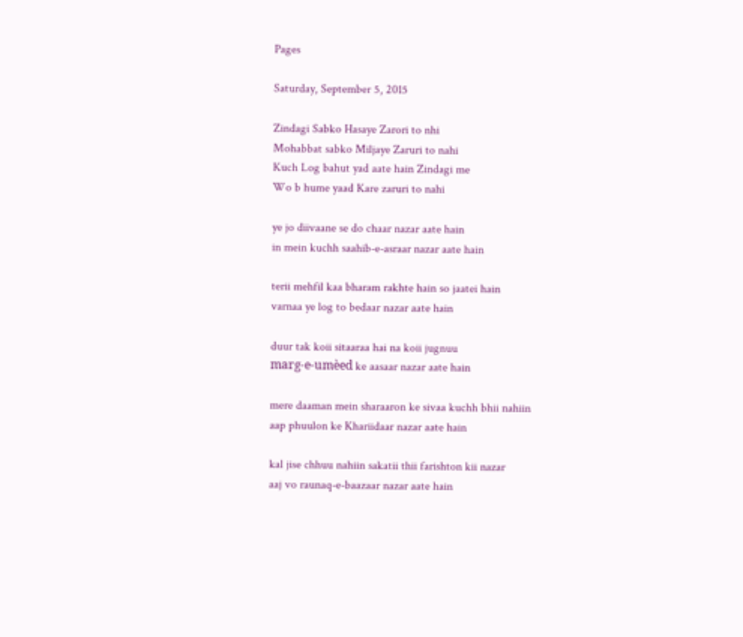Pages

Saturday, September 5, 2015

Zindagi Sabko Hasaye Zarori to nhi
Mohabbat sabko Miljaye Zaruri to nahi
Kuch Log bahut yad aate hain Zindagi me
Wo b hume yaad Kare zaruri to nahi

ye jo diivaane se do chaar nazar aate hain
in mein kuchh saahib-e-asraar nazar aate hain

terii mehfil kaa bharam rakhte hain so jaatei hain
varnaa ye log to bedaar nazar aate hain

duur tak koii sitaaraa hai na koii jugnuu
marg-e-umèed ke aasaar nazar aate hain

mere daaman mein sharaaron ke sivaa kuchh bhii nahiin
aap phuulon ke Khariidaar nazar aate hain

kal jise chhuu nahiin sakatii thii farishton kii nazar
aaj vo raunaq-e-baazaar nazar aate hain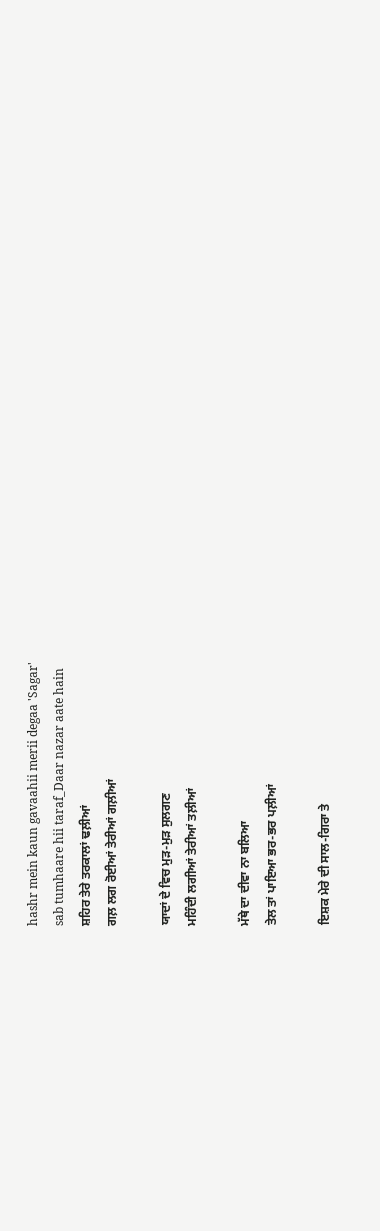hashr mein kaun gavaahii merii degaa 'Sagar'
sab tumhaare hii taraf_Daar nazar aate hain
ਸ਼ਹਿਰ ਤੇਰੇ ਤਰਕਾਲਾਂ ਢਲ਼ੀਆਂ
ਗਲ਼ ਲਗ ਰੋਈਆਂ ਤੇਰੀਆਂ ਗਲ਼ੀਆਂ

ਯਾਦਾਂ ਦੇ ਵਿਚ ਮੁੜ-ਮੁੜ ਸੁਲਗਣ
ਮਹਿੰਦੀ ਲਗੀਆਂ ਤੇਰੀਆਂ ਤਲ਼ੀਆਂ

ਮੱਥੇ ਦਾ ਦੀਵਾ ਨਾ ਬਲਿਆ
ਤੇਲ ਤਾਂ ਪਾਇਆ ਭਰ-ਭਰ ਪਲ਼ੀਆਂ

ਇਸ਼ਕ ਮੇਰੇ ਦੀ ਸਾਲ-ਗਿਰਾ ਤੇ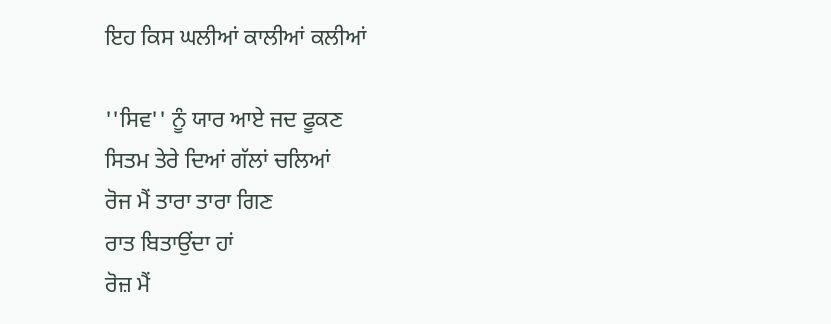ਇਹ ਕਿਸ ਘਲੀਆਂ ਕਾਲੀਆਂ ਕਲੀਆਂ

''ਸਿਵ'' ਨੂੰ ਯਾਰ ਆਏ ਜਦ ਫੂਕਣ
ਸਿਤਮ ਤੇਰੇ ਦਿਆਂ ਗੱਲਾਂ ਚਲਿਆਂ
ਰੋਜ ਮੈਂ ਤਾਰਾ ਤਾਰਾ ਗਿਣ
ਰਾਤ ਬਿਤਾਉਂਦਾ ਹਾਂ
ਰੋਜ਼ ਮੈਂ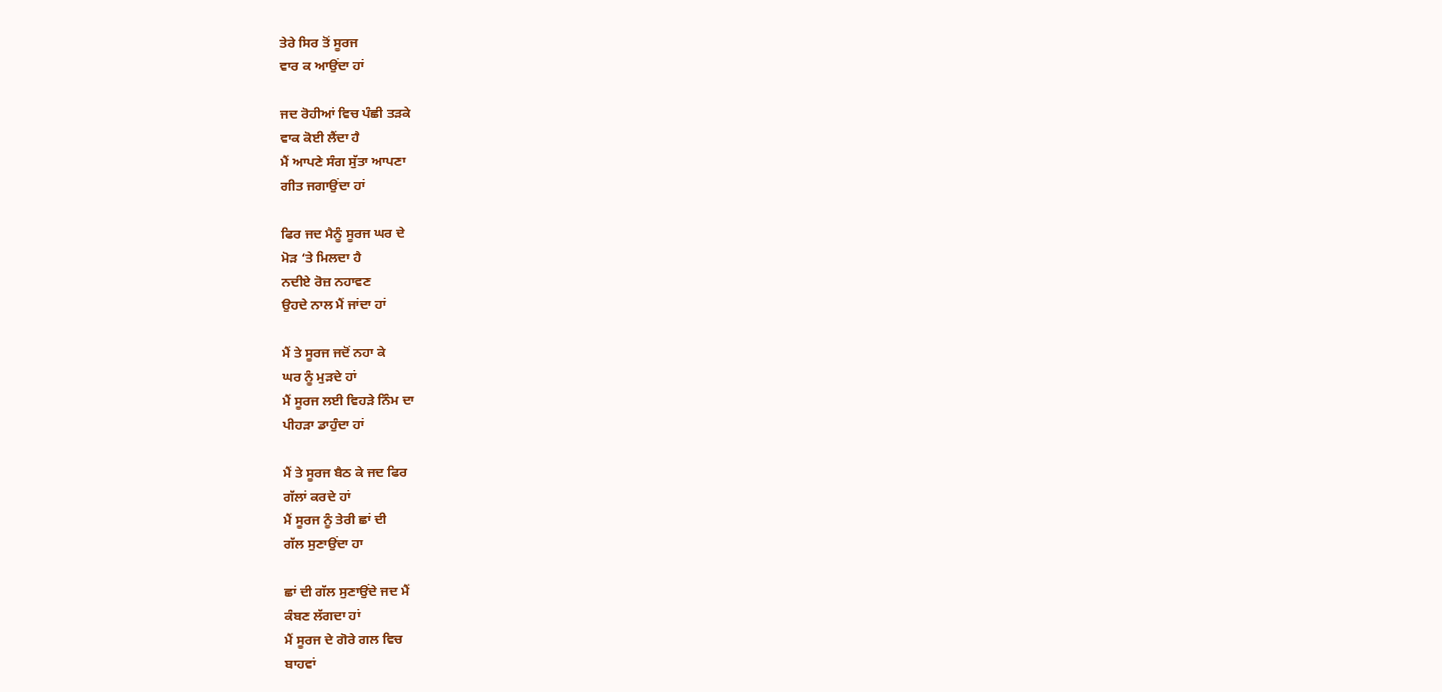ਤੇਰੇ ਸਿਰ ਤੋਂ ਸੂਰਜ
ਵਾਰ ਕ ਆਉਂਦਾ ਹਾਂ

ਜਦ ਰੋਹੀਆਂ ਵਿਚ ਪੰਛੀ ਤੜਕੇ
ਵਾਕ ਕੋਈ ਲੈਂਦਾ ਹੈ
ਮੈਂ ਆਪਣੇ ਸੰਗ ਸੁੱਤਾ ਆਪਣਾ
ਗੀਤ ਜਗਾਉਂਦਾ ਹਾਂ

ਫਿਰ ਜਦ ਮੈਨੂੰ ਸੂਰਜ ਘਰ ਦੇ
ਮੋੜ ‘ਤੇ ਮਿਲਦਾ ਹੈ
ਨਦੀਏ ਰੋਜ਼ ਨਹਾਵਣ
ਉਹਦੇ ਨਾਲ ਮੈਂ ਜਾਂਦਾ ਹਾਂ

ਮੈਂ ਤੇ ਸੂਰਜ ਜਦੋਂ ਨਹਾ ਕੇ
ਘਰ ਨੂੰ ਮੁੜਦੇ ਹਾਂ
ਮੈਂ ਸੂਰਜ ਲਈ ਵਿਹੜੇ ਨਿੰਮ ਦਾ
ਪੀਹੜਾ ਡਾਹੁੰਦਾ ਹਾਂ

ਮੈਂ ਤੇ ਸੂਰਜ ਬੈਠ ਕੇ ਜਦ ਫਿਰ
ਗੱਲਾਂ ਕਰਦੇ ਹਾਂ
ਮੈਂ ਸੂਰਜ ਨੂੰ ਤੇਰੀ ਛਾਂ ਦੀ
ਗੱਲ ਸੁਣਾਉਂਦਾ ਹਾ

ਛਾਂ ਦੀ ਗੱਲ ਸੁਣਾਉਂਦੇ ਜਦ ਮੈਂ
ਕੰਬਣ ਲੱਗਦਾ ਹਾਂ
ਮੈਂ ਸੂਰਜ ਦੇ ਗੋਰੇ ਗਲ ਵਿਚ
ਬਾਹਵਾਂ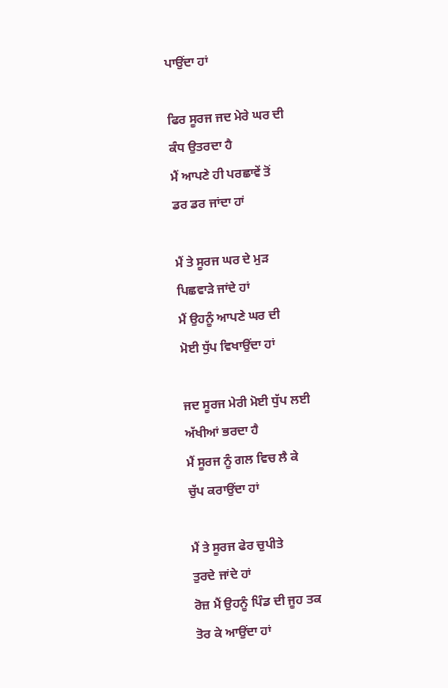ਪਾਉਂਦਾ ਹਾਂ

ਫਿਰ ਸੂਰਜ ਜਦ ਮੇਰੇ ਘਰ ਦੀ
ਕੰਧ ਉਤਰਦਾ ਹੈ
ਮੈਂ ਆਪਣੇ ਹੀ ਪਰਛਾਵੇਂ ਤੋਂ
ਡਰ ਡਰ ਜਾਂਦਾ ਹਾਂ

ਮੈਂ ਤੇ ਸੂਰਜ ਘਰ ਦੇ ਮੁੜ
ਪਿਛਵਾੜੇ ਜਾਂਦੇ ਹਾਂ
ਮੈਂ ਉਹਨੂੰ ਆਪਣੇ ਘਰ ਦੀ
ਮੋਈ ਧੁੱਪ ਵਿਖਾਉਂਦਾ ਹਾਂ

ਜਦ ਸੂਰਜ ਮੇਰੀ ਮੋਈ ਧੁੱਪ ਲਈ
ਅੱਖੀਆਂ ਭਰਦਾ ਹੈ
ਮੈਂ ਸੂਰਜ ਨੂੰ ਗਲ ਵਿਚ ਲੈ ਕੇ
ਚੁੱਪ ਕਰਾਉਂਦਾ ਹਾਂ

ਮੈਂ ਤੇ ਸੂਰਜ ਫੇਰ ਚੁਪੀਤੇ
ਤੁਰਦੇ ਜਾਂਦੇ ਹਾਂ
ਰੋਜ਼ ਮੈਂ ਉਹਨੂੰ ਪਿੰਡ ਦੀ ਜੂਹ ਤਕ
ਤੋਰ ਕੇ ਆਉਂਦਾ ਹਾਂ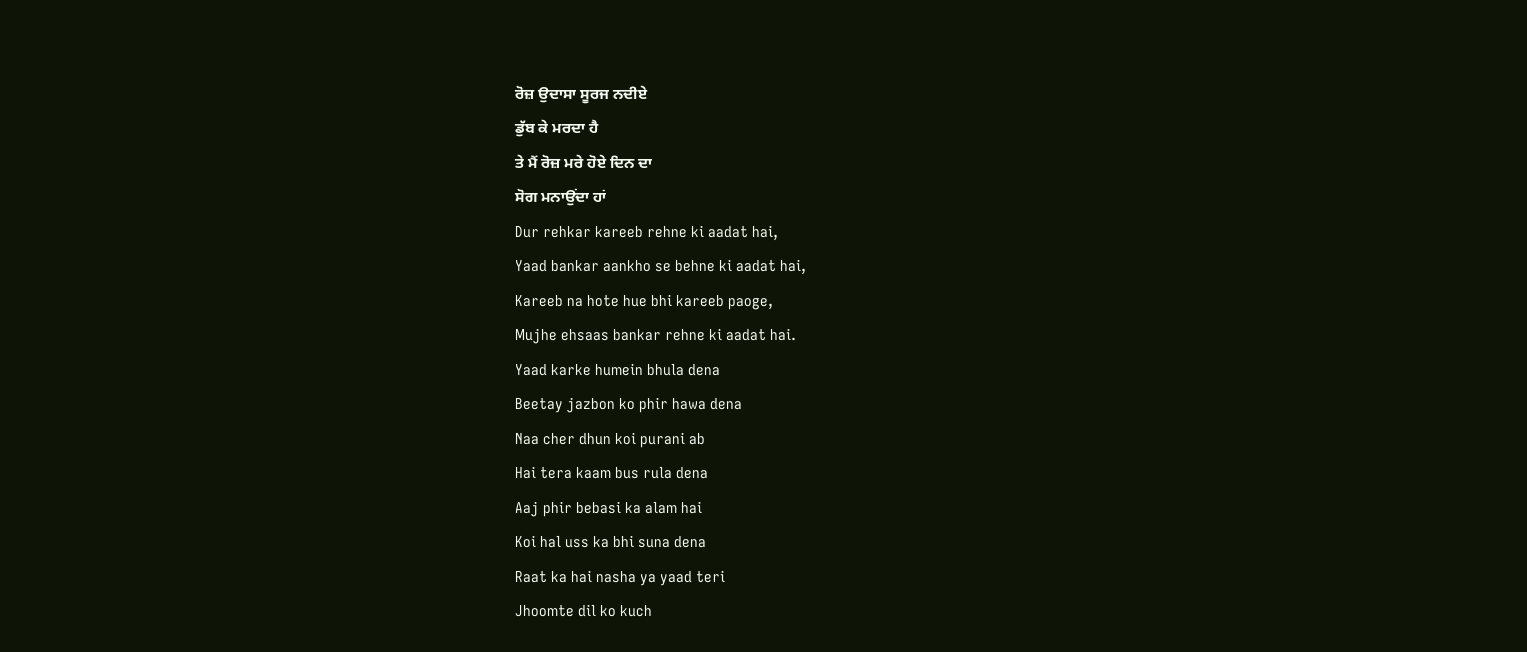ਰੋਜ਼ ਉਦਾਸਾ ਸੂਰਜ ਨਦੀਏ
ਡੁੱਬ ਕੇ ਮਰਦਾ ਹੈ
ਤੇ ਮੈਂ ਰੋਜ਼ ਮਰੇ ਹੋਏ ਦਿਨ ਦਾ
ਸੋਗ ਮਨਾਉਂਦਾ ਹਾਂ
Dur rehkar kareeb rehne ki aadat hai,
Yaad bankar aankho se behne ki aadat hai,
Kareeb na hote hue bhi kareeb paoge,
Mujhe ehsaas bankar rehne ki aadat hai.
Yaad karke humein bhula dena
Beetay jazbon ko phir hawa dena
Naa cher dhun koi purani ab
Hai tera kaam bus rula dena
Aaj phir bebasi ka alam hai
Koi hal uss ka bhi suna dena
Raat ka hai nasha ya yaad teri
Jhoomte dil ko kuch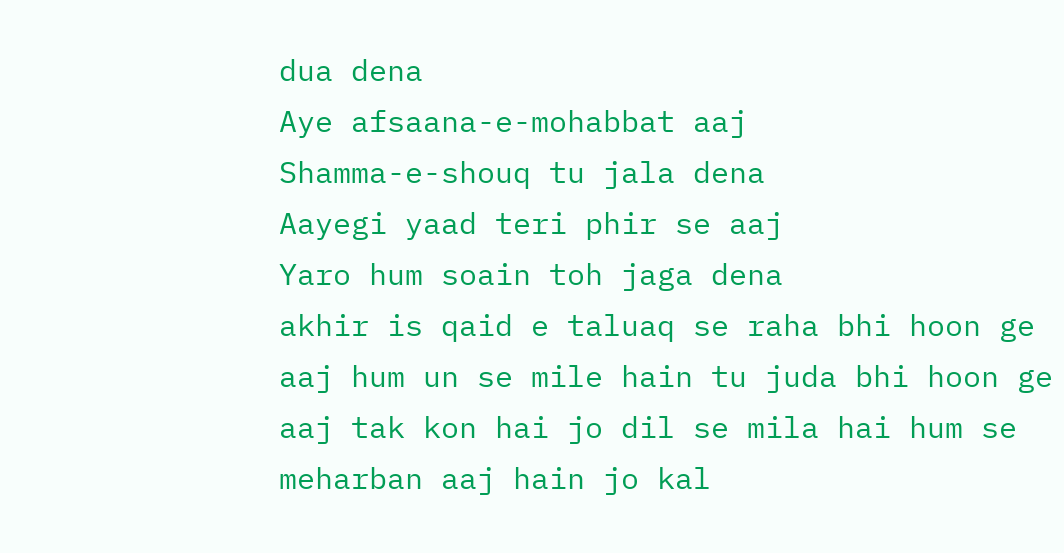dua dena
Aye afsaana-e-mohabbat aaj
Shamma-e-shouq tu jala dena
Aayegi yaad teri phir se aaj
Yaro hum soain toh jaga dena
akhir is qaid e taluaq se raha bhi hoon ge
aaj hum un se mile hain tu juda bhi hoon ge
aaj tak kon hai jo dil se mila hai hum se
meharban aaj hain jo kal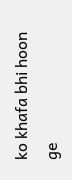ko khafa bhi hoon ge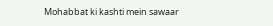Mohabbat ki kashti mein sawaar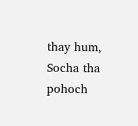thay hum,
Socha tha pohoch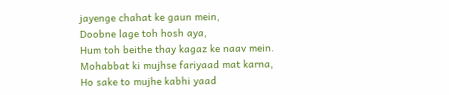jayenge chahat ke gaun mein,
Doobne lage toh hosh aya,
Hum toh beithe thay kagaz ke naav mein.
Mohabbat ki mujhse fariyaad mat karna,
Ho sake to mujhe kabhi yaad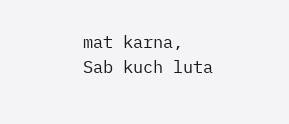mat karna,
Sab kuch luta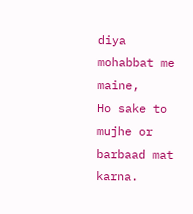diya mohabbat me maine,
Ho sake to mujhe or barbaad mat karna.